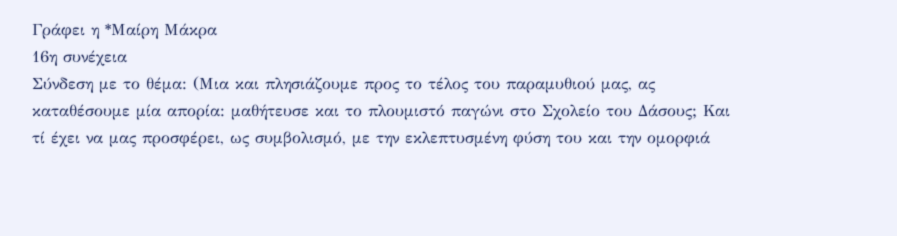Γράφει η *Μαίρη Μάκρα
16η συνέχεια
Σύνδεση με το θέμα: (Μια και πλησιάζουμε προς το τέλος του παραμυθιού μας, ας καταθέσουμε μία απορία: μαθήτευσε και το πλουμιστό παγώνι στο Σχολείο του Δάσους; Και τί έχει να μας προσφέρει, ως συμβολισμό, με την εκλεπτυσμένη φύση του και την ομορφιά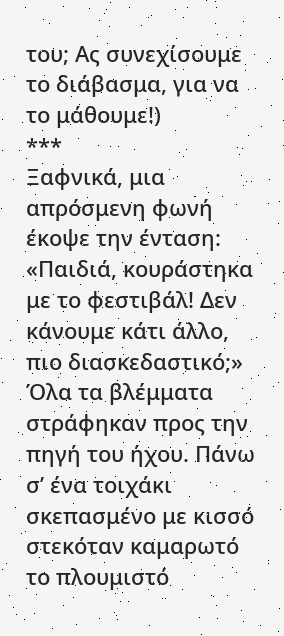του; Ας συνεχίσουμε το διάβασμα, για να το μάθουμε!)
***
Ξαφνικά, μια απρόσμενη φωνή έκοψε την ένταση:
«Παιδιά, κουράστηκα με το φεστιβάλ! Δεν κάνουμε κάτι άλλο, πιο διασκεδαστικό;»
Όλα τα βλέμματα στράφηκαν προς την πηγή του ήχου. Πάνω σ’ ένα τοιχάκι σκεπασμένο με κισσό στεκόταν καμαρωτό το πλουμιστό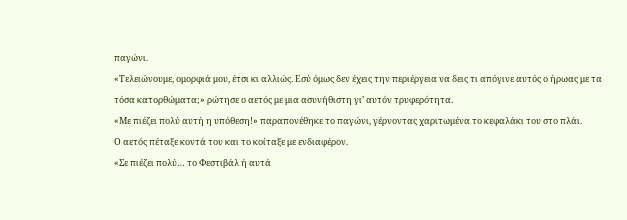παγώνι.
«Τελειώνουμε, ομορφιά μου, έτσι κι αλλιώς. Εσύ όμως δεν έχεις την περιέργεια να δεις τι απόγινε αυτός ο ήρωας με τα τόσα κατορθώματα;» ρώτησε ο αετός με μια ασυνήθιστη γι’ αυτόν τρυφερότητα.
«Με πιέζει πολύ αυτή η υπόθεση!» παραπονέθηκε το παγώνι, γέρνοντας χαριτωμένα το κεφαλάκι του στο πλάι.
Ο αετός πέταξε κοντά του και το κοίταξε με ενδιαφέρον.
«Σε πιέζει πολύ… το Φεστιβάλ ή αυτά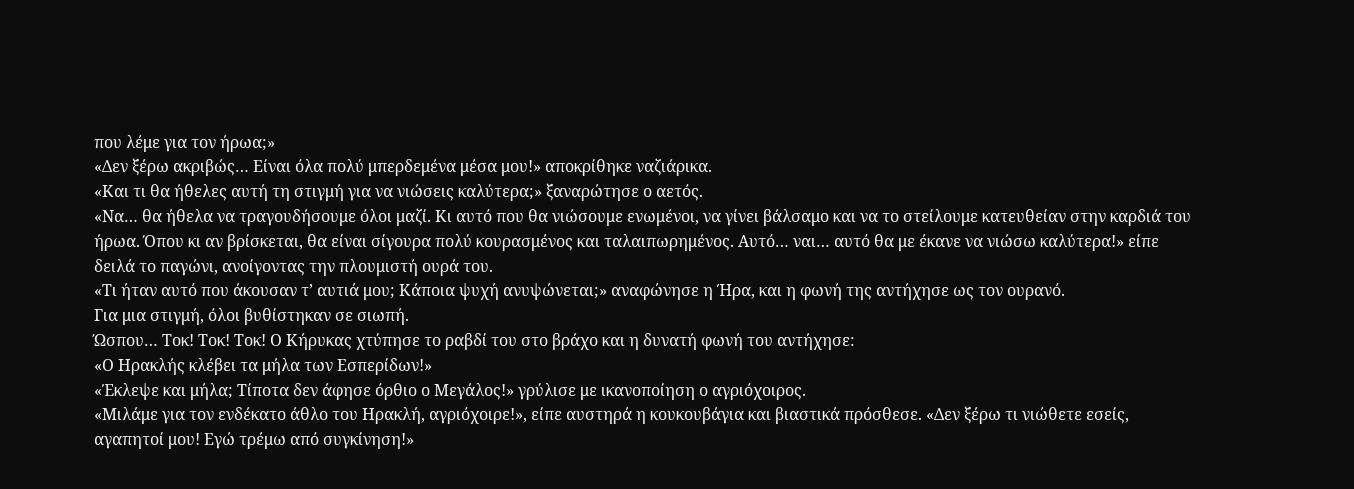που λέμε για τον ήρωα;»
«Δεν ξέρω ακριβώς… Είναι όλα πολύ μπερδεμένα μέσα μου!» αποκρίθηκε ναζιάρικα.
«Και τι θα ήθελες αυτή τη στιγμή για να νιώσεις καλύτερα;» ξαναρώτησε ο αετός.
«Να… θα ήθελα να τραγουδήσουμε όλοι μαζί. Κι αυτό που θα νιώσουμε ενωμένοι, να γίνει βάλσαμο και να το στείλουμε κατευθείαν στην καρδιά του ήρωα. Όπου κι αν βρίσκεται, θα είναι σίγουρα πολύ κουρασμένος και ταλαιπωρημένος. Αυτό… ναι… αυτό θα με έκανε να νιώσω καλύτερα!» είπε δειλά το παγώνι, ανοίγοντας την πλουμιστή ουρά του.
«Τι ήταν αυτό που άκουσαν τ’ αυτιά μου; Κάποια ψυχή ανυψώνεται;» αναφώνησε η Ήρα, και η φωνή της αντήχησε ως τον ουρανό.
Για μια στιγμή, όλοι βυθίστηκαν σε σιωπή.
Ώσπου… Τοκ! Τοκ! Τοκ! Ο Κήρυκας χτύπησε το ραβδί του στο βράχο και η δυνατή φωνή του αντήχησε:
«Ο Ηρακλής κλέβει τα μήλα των Εσπερίδων!»
«Έκλεψε και μήλα; Τίποτα δεν άφησε όρθιο ο Μεγάλος!» γρύλισε με ικανοποίηση ο αγριόχοιρος.
«Μιλάμε για τον ενδέκατο άθλο του Ηρακλή, αγριόχοιρε!», είπε αυστηρά η κουκουβάγια και βιαστικά πρόσθεσε. «Δεν ξέρω τι νιώθετε εσείς, αγαπητοί μου! Εγώ τρέμω από συγκίνηση!»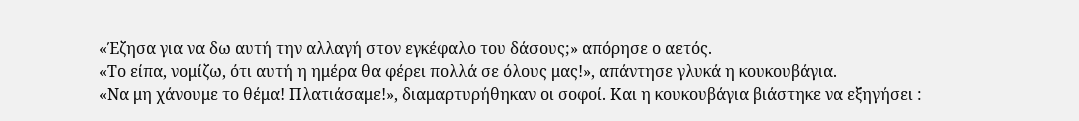«Έζησα για να δω αυτή την αλλαγή στον εγκέφαλο του δάσους;» απόρησε ο αετός.
«Το είπα, νομίζω, ότι αυτή η ημέρα θα φέρει πολλά σε όλους μας!», απάντησε γλυκά η κουκουβάγια.
«Να μη χάνουμε το θέμα! Πλατιάσαμε!», διαμαρτυρήθηκαν οι σοφοί. Και η κουκουβάγια βιάστηκε να εξηγήσει :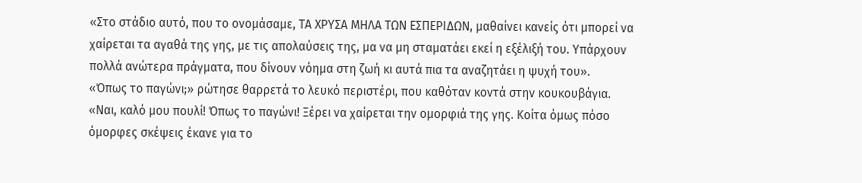«Στο στάδιο αυτό, που το ονομάσαμε, ΤΑ ΧΡΥΣΑ ΜΗΛΑ ΤΩΝ ΕΣΠΕΡΙΔΩΝ, μαθαίνει κανείς ότι μπορεί να χαίρεται τα αγαθά της γης, με τις απολαύσεις της, μα να μη σταματάει εκεί η εξέλιξή του. Υπάρχουν πολλά ανώτερα πράγματα, που δίνουν νόημα στη ζωή κι αυτά πια τα αναζητάει η ψυχή του».
«Όπως το παγώνι;» ρώτησε θαρρετά το λευκό περιστέρι, που καθόταν κοντά στην κουκουβάγια.
«Ναι, καλό μου πουλί! Όπως το παγώνι! Ξέρει να χαίρεται την ομορφιά της γης. Κοίτα όμως πόσο όμορφες σκέψεις έκανε για το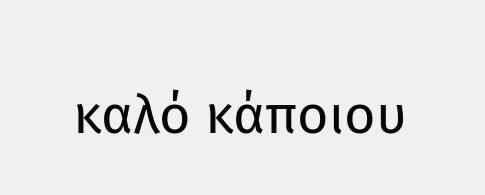καλό κάποιου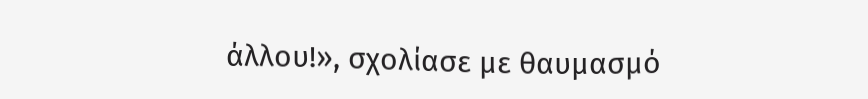άλλου!», σχολίασε με θαυμασμό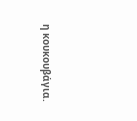η κουκουβάγια.